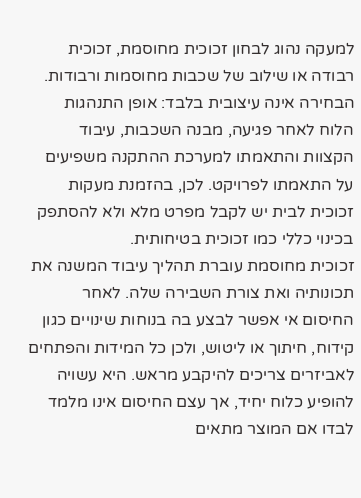למעקה נהוג לבחון זכוכית מחוסמת, זכוכית רבודה או שילוב של שכבות מחוסמות ורבודות. הבחירה אינה עיצובית בלבד: אופן התנהגות הלוח לאחר פגיעה, מבנה השכבות, עיבוד הקצוות והתאמתו למערכת ההתקנה משפיעים על התאמתו לפרויקט. לכן, בהזמנת מעקות זכוכית לבית יש לקבל מפרט מלא ולא להסתפק בכינוי כללי כמו זכוכית בטיחותית.
זכוכית מחוסמת עוברת תהליך עיבוד המשנה את תכונותיה ואת צורת השבירה שלה. לאחר החיסום אי אפשר לבצע בה בנוחות שינויים כגון קידוח, חיתוך או ליטוש, ולכן כל המידות והפתחים לאביזרים צריכים להיקבע מראש. היא עשויה להופיע כלוח יחיד, אך עצם החיסום אינו מלמד לבדו אם המוצר מתאים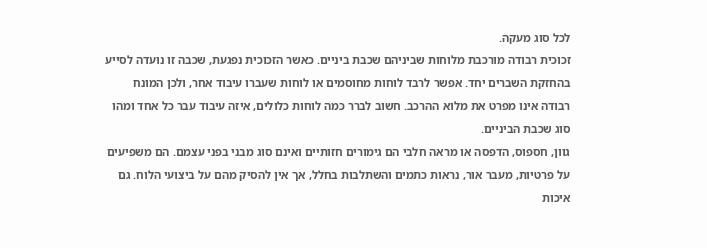לכל סוג מעקה.
זכוכית רבודה מורכבת מלוחות שביניהם שכבת ביניים. כאשר הזכוכית נפגעת, שכבה זו נועדה לסייע בהחזקת השברים יחד. אפשר לרבד לוחות מחוסמים או לוחות שעברו עיבוד אחר, ולכן המונח רבודה אינו מפרט את מלוא ההרכב. חשוב לברר כמה לוחות כלולים, איזה עיבוד עבר כל אחד ומהו סוג שכבת הביניים.
גוון, חספוס, הדפסה או מראה חלבי הם גימורים חזותיים ואינם סוג מבני בפני עצמם. הם משפיעים על פרטיות, מעבר אור, נראות כתמים והשתלבות בחלל, אך אין להסיק מהם על ביצועי הלוח. גם איכות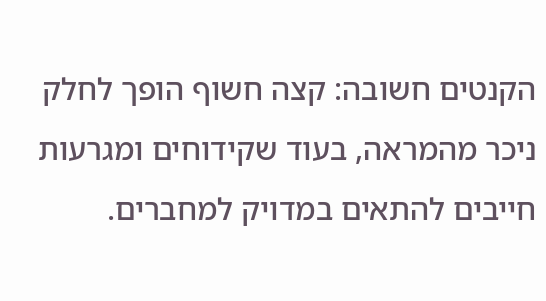הקנטים חשובה: קצה חשוף הופך לחלק ניכר מהמראה, בעוד שקידוחים ומגרעות חייבים להתאים במדויק למחברים.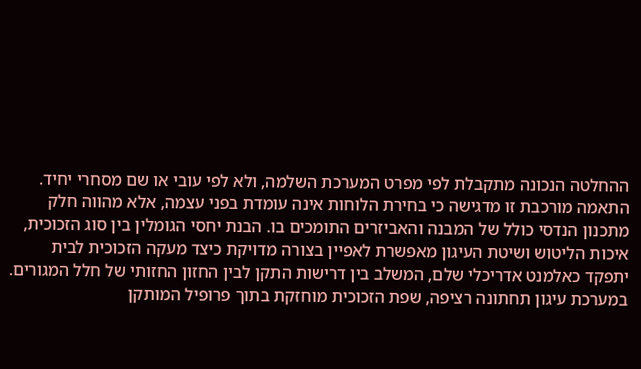ההחלטה הנכונה מתקבלת לפי מפרט המערכת השלמה, ולא לפי עובי או שם מסחרי יחיד.
התאמה מורכבת זו מדגישה כי בחירת הלוחות אינה עומדת בפני עצמה, אלא מהווה חלק מתכנון הנדסי כולל של המבנה והאביזרים התומכים בו. הבנת יחסי הגומלין בין סוג הזכוכית, איכות הליטוש ושיטת העיגון מאפשרת לאפיין בצורה מדויקת כיצד מעקה הזכוכית לבית יתפקד כאלמנט אדריכלי שלם, המשלב בין דרישות התקן לבין החזון החזותי של חלל המגורים.
במערכת עיגון תחתונה רציפה, שפת הזכוכית מוחזקת בתוך פרופיל המותקן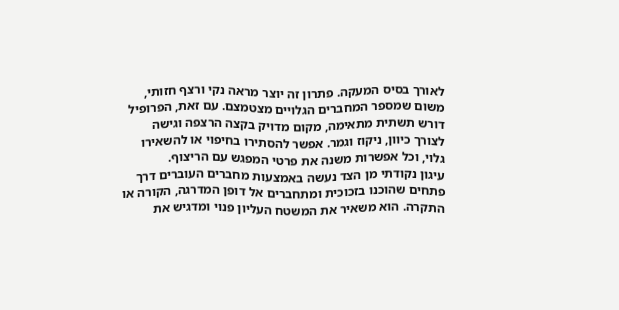לאורך בסיס המעקה. פתרון זה יוצר מראה נקי ורצף חזותי, משום שמספר המחברים הגלויים מצטמצם. עם זאת, הפרופיל דורש תשתית מתאימה, מקום מדויק בקצה הרצפה וגישה לצורך כיוון, ניקוז וגמר. אפשר להסתירו בחיפוי או להשאירו גלוי, וכל אפשרות משנה את פרטי המפגש עם הריצוף.
עיגון נקודתי מן הצד נעשה באמצעות מחברים העוברים דרך פתחים שהוכנו בזכוכית ומתחברים אל דופן המדרגה, הקורה או התקרה. הוא משאיר את המשטח העליון פנוי ומדגיש את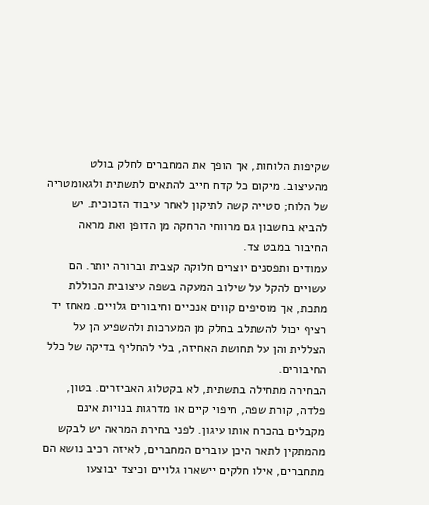שקיפות הלוחות, אך הופך את המחברים לחלק בולט מהעיצוב. מיקום כל קדח חייב להתאים לתשתית ולגאומטריה של הלוח; סטייה קשה לתיקון לאחר עיבוד הזכוכית. יש להביא בחשבון גם מרווחי הרחקה מן הדופן ואת מראה החיבור במבט צד.
עמודים ותפסנים יוצרים חלוקה קצבית וברורה יותר. הם עשויים להקל על שילוב המעקה בשפה עיצובית הכוללת מתכת, אך מוסיפים קווים אנכיים וחיבורים גלויים. מאחז יד רציף יכול להשתלב בחלק מן המערכות ולהשפיע הן על הצללית והן על תחושת האחיזה, בלי להחליף בדיקה של כלל החיבורים.
הבחירה מתחילה בתשתית, לא בקטלוג האביזרים. בטון, פלדה, קורת שפה, חיפוי קיים או מדרגות בנויות אינם מקבלים בהכרח אותו עיגון. לפני בחירת המראה יש לבקש מהמתקין לתאר היכן עוברים המחברים, לאיזה רכיב נושא הם מתחברים, אילו חלקים יישארו גלויים וכיצד יבוצעו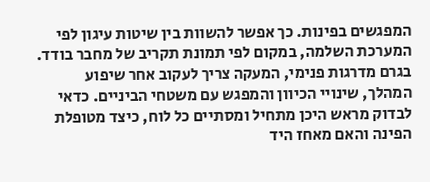המפגשים בפינות. כך אפשר להשוות בין שיטות עיגון לפי המערכת השלמה, במקום לפי תמונת תקריב של מחבר בודד.
בגרם מדרגות פנימי, המעקה צריך לעקוב אחר שיפוע המהלך, שינויי הכיוון והמפגש עם משטחי הביניים. כדאי לבדוק מראש היכן מתחיל ומסתיים כל לוח, כיצד מטופלת הפינה והאם מאחז היד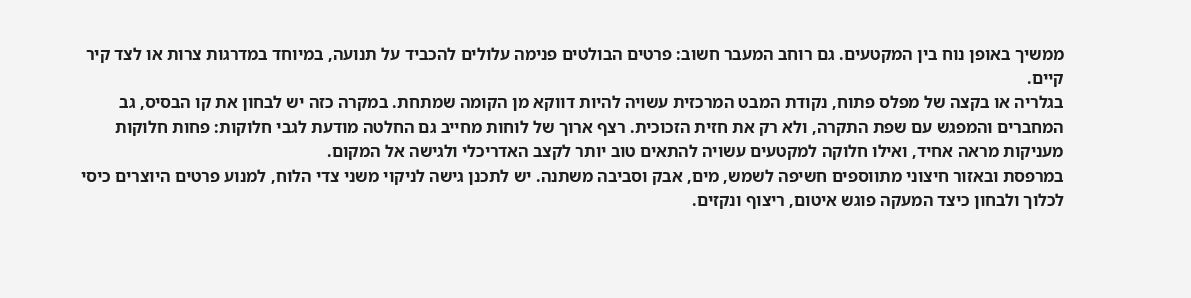ממשיך באופן נוח בין המקטעים. גם רוחב המעבר חשוב: פרטים הבולטים פנימה עלולים להכביד על תנועה, במיוחד במדרגות צרות או לצד קיר קיים.
בגלריה או בקצה של מפלס פתוח, נקודת המבט המרכזית עשויה להיות דווקא מן הקומה שמתחת. במקרה כזה יש לבחון את קו הבסיס, גב המחברים והמפגש עם שפת התקרה, ולא רק את חזית הזכוכית. רצף ארוך של לוחות מחייב גם החלטה מודעת לגבי חלוקות: פחות חלוקות מעניקות מראה אחיד, ואילו חלוקה למקטעים עשויה להתאים טוב יותר לקצב האדריכלי ולגישה אל המקום.
במרפסת ובאזור חיצוני מתווספים חשיפה לשמש, מים, אבק וסביבה משתנה. יש לתכנן גישה לניקוי משני צדי הלוח, למנוע פרטים היוצרים כיסי לכלוך ולבחון כיצד המעקה פוגש איטום, ריצוף ונקזים.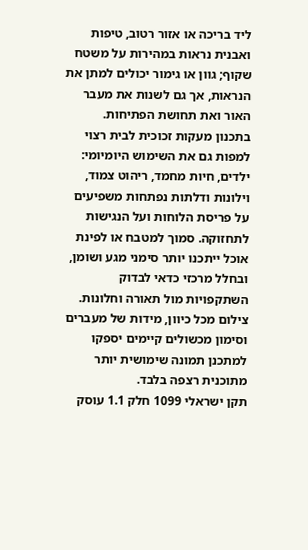ליד בריכה או אזור רטוב, טיפות ואבנית נראות במהירות על משטח שקוף; גוון או גימור יכולים למתן את הנראות, אך גם לשנות את מעבר האור ואת תחושת הפתיחות.
בתכנון מעקות זכוכית לבית רצוי למפות גם את השימוש היומיומי: ילדים, חיות מחמד, ריהוט צמוד, וילונות ודלתות נפתחות משפיעים על פריסת הלוחות ועל הנגישות לתחזוקה. סמוך למטבח או לפינת אוכל ייתכנו יותר סימני מגע ושומן, ובחלל מרכזי כדאי לבדוק השתקפויות מול תאורה וחלונות. צילום מכל כיוון, מידות של מעברים וסימון מכשולים קיימים יספקו למתכנן תמונה שימושית יותר מתוכנית רצפה בלבד.
תקן ישראלי 1099 חלק 1.1 עוסק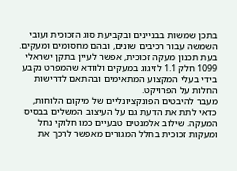בתכן שמשות בבניינים ובקביעת סוג הזכוכית ועובי השמשה עבור רכיבים שונים, ובהם מחסומים ומעקים. בעת תכנון מעקה זכוכית, אפשר לעיין בתקן ישראלי 1099 חלק 1.1 לזיגוג במעקים ולוודא שהמפרט נקבע בידי בעלי המקצוע המתאימים ובהתאם לדרישות החלות על הפרויקט.
מעבר להיבטים הפונקציונליים של מיקום הלוחות, כדאי לתת את הדעת גם על העיצוב המשלים בבסיס המעקה. שילוב אלמנטים טבעיים כמו חלוקי נחל ומעקות זכוכית בחלל המגורים מאפשר לרכך את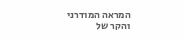המראה המודרני והקר של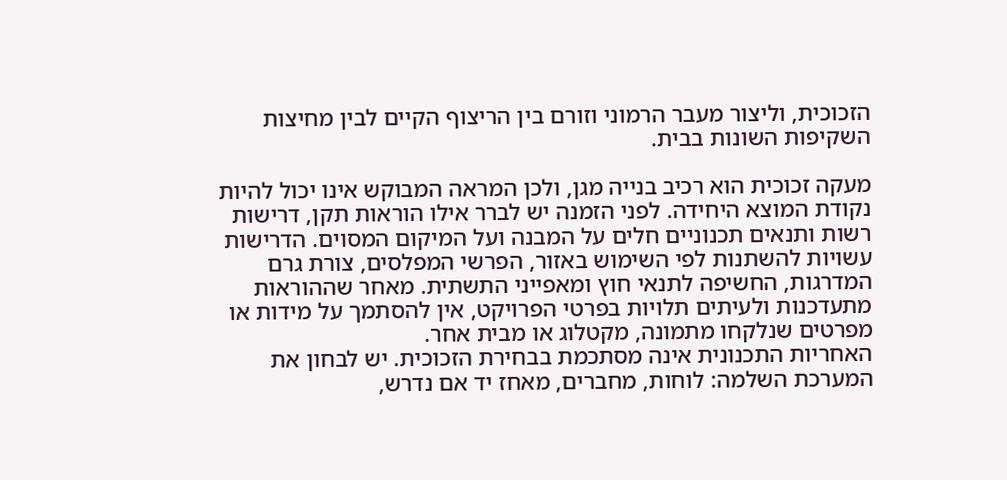הזכוכית, וליצור מעבר הרמוני וזורם בין הריצוף הקיים לבין מחיצות השקיפות השונות בבית.

מעקה זכוכית הוא רכיב בנייה מגן, ולכן המראה המבוקש אינו יכול להיות נקודת המוצא היחידה. לפני הזמנה יש לברר אילו הוראות תקן, דרישות רשות ותנאים תכנוניים חלים על המבנה ועל המיקום המסוים. הדרישות עשויות להשתנות לפי השימוש באזור, הפרשי המפלסים, צורת גרם המדרגות, החשיפה לתנאי חוץ ומאפייני התשתית. מאחר שההוראות מתעדכנות ולעיתים תלויות בפרטי הפרויקט, אין להסתמך על מידות או מפרטים שנלקחו מתמונה, מקטלוג או מבית אחר.
האחריות התכנונית אינה מסתכמת בבחירת הזכוכית. יש לבחון את המערכת השלמה: לוחות, מחברים, מאחז יד אם נדרש,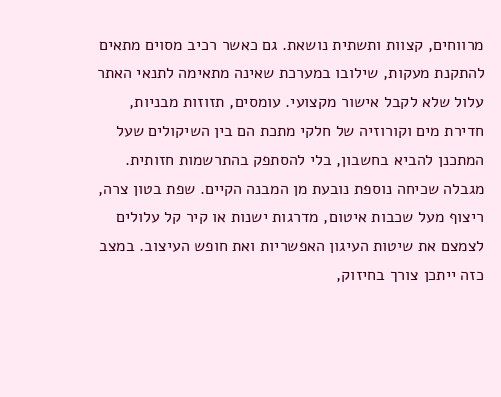מרווחים, קצוות ותשתית נושאת. גם כאשר רכיב מסוים מתאים להתקנת מעקות, שילובו במערכת שאינה מתאימה לתנאי האתר עלול שלא לקבל אישור מקצועי. עומסים, תזוזות מבניות, חדירת מים וקורוזיה של חלקי מתכת הם בין השיקולים שעל המתכנן להביא בחשבון, בלי להסתפק בהתרשמות חזותית.
מגבלה שכיחה נוספת נובעת מן המבנה הקיים. שפת בטון צרה, ריצוף מעל שכבות איטום, מדרגות ישנות או קיר קל עלולים לצמצם את שיטות העיגון האפשריות ואת חופש העיצוב. במצב כזה ייתכן צורך בחיזוק,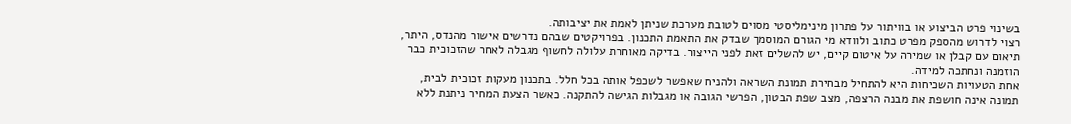בשינוי פרט הביצוע או בוויתור על פתרון מינימליסטי מסוים לטובת מערכת שניתן לאמת את יציבותה.
רצוי לדרוש מהספק מפרט כתוב ולוודא מי הגורם המוסמך שבדק את התאמת התכנון. בפרויקטים שבהם נדרשים אישור מהנדס, היתר, תיאום עם קבלן או שמירה על איטום קיים, יש להשלים זאת לפני הייצור. בדיקה מאוחרת עלולה לחשוף מגבלה לאחר שהזכוכית כבר הוזמנה ונחתכה למידה.
אחת הטעויות השכיחות היא להתחיל מבחירת תמונת השראה ולהניח שאפשר לשכפל אותה בכל חלל. בתכנון מעקות זכוכית לבית, תמונה אינה חושפת את מבנה הרצפה, מצב שפת הבטון, הפרשי הגובה או מגבלות הגישה להתקנה. כאשר הצעת המחיר ניתנת ללא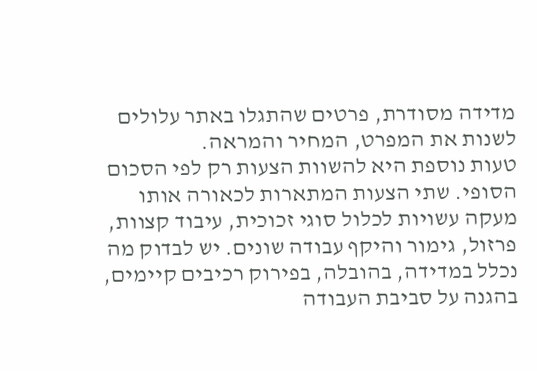מדידה מסודרת, פרטים שהתגלו באתר עלולים לשנות את המפרט, המחיר והמראה.
טעות נוספת היא להשוות הצעות רק לפי הסכום הסופי. שתי הצעות המתארות לכאורה אותו מעקה עשויות לכלול סוגי זכוכית, עיבוד קצוות, פרזול, גימור והיקף עבודה שונים. יש לבדוק מה נכלל במדידה, בהובלה, בפירוק רכיבים קיימים, בהגנה על סביבת העבודה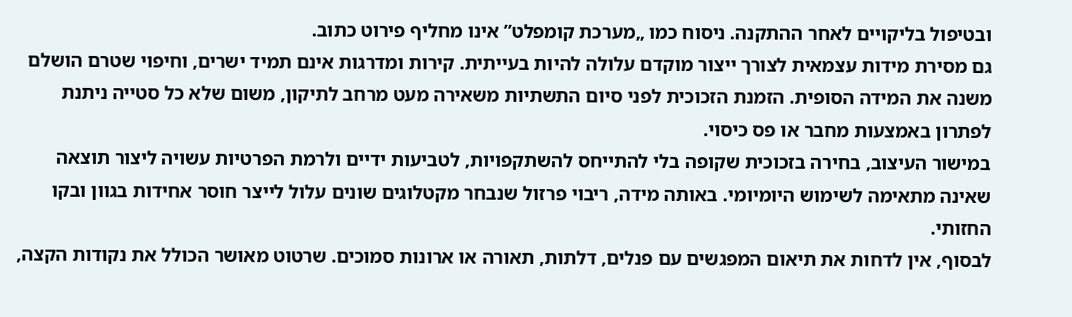ובטיפול בליקויים לאחר ההתקנה. ניסוח כמו „מערכת קומפלט” אינו מחליף פירוט כתוב.
גם מסירת מידות עצמאית לצורך ייצור מוקדם עלולה להיות בעייתית. קירות ומדרגות אינם תמיד ישרים, וחיפוי שטרם הושלם משנה את המידה הסופית. הזמנת הזכוכית לפני סיום התשתיות משאירה מעט מרחב לתיקון, משום שלא כל סטייה ניתנת לפתרון באמצעות מחבר או פס כיסוי.
במישור העיצוב, בחירה בזכוכית שקופה בלי להתייחס להשתקפויות, לטביעות ידיים ולרמת הפרטיות עשויה ליצור תוצאה שאינה מתאימה לשימוש היומיומי. באותה מידה, ריבוי פרזול שנבחר מקטלוגים שונים עלול לייצר חוסר אחידות בגוון ובקו החזותי.
לבסוף, אין לדחות את תיאום המפגשים עם פנלים, דלתות, תאורה או ארונות סמוכים. שרטוט מאושר הכולל את נקודות הקצה,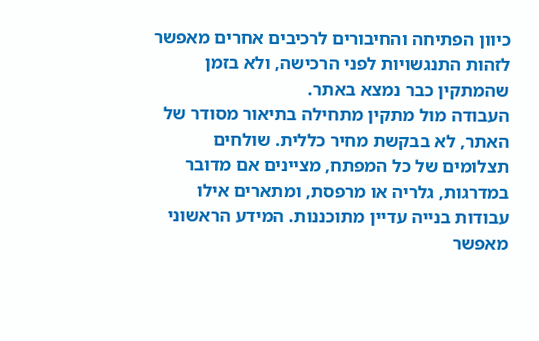כיוון הפתיחה והחיבורים לרכיבים אחרים מאפשר לזהות התנגשויות לפני הרכישה, ולא בזמן שהמתקין כבר נמצא באתר.
העבודה מול מתקין מתחילה בתיאור מסודר של האתר, לא בבקשת מחיר כללית. שולחים תצלומים של כל המפתח, מציינים אם מדובר במדרגות, גלריה או מרפסת, ומתארים אילו עבודות בנייה עדיין מתוכננות. המידע הראשוני מאפשר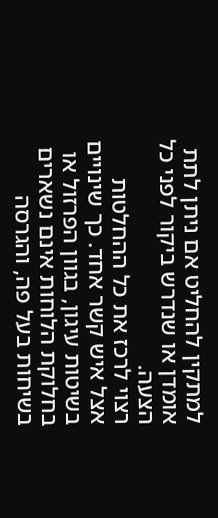למתקין להחליט אם ניתן לתת אומדן או שנדרש ביקור לפני כל הצעה.
רצוי לרכז את כל ההחלטות אצל איש קשר אחד. כך שינויים בשיטות עיגון, בגוון הפרזול או בחלוקת הלוחות אינם נשארים בשיחות בעל פה, והגרסה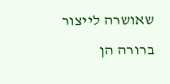שאושרה לייצור ברורה הן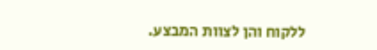ללקוח והן לצוות המבצע.